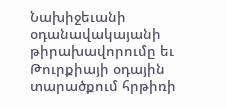Նախիջեւանի օդանավակայանի թիրախավորումը եւ Թուրքիայի օդային տարածքում հրթիռի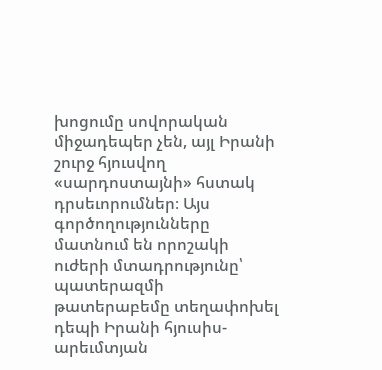խոցումը սովորական միջադեպեր չեն, այլ Իրանի շուրջ հյուսվող «սարդոստայնի» հստակ դրսեւորումներ։ Այս գործողությունները մատնում են որոշակի ուժերի մտադրությունը՝ պատերազմի թատերաբեմը տեղափոխել դեպի Իրանի հյուսիս-արեւմտյան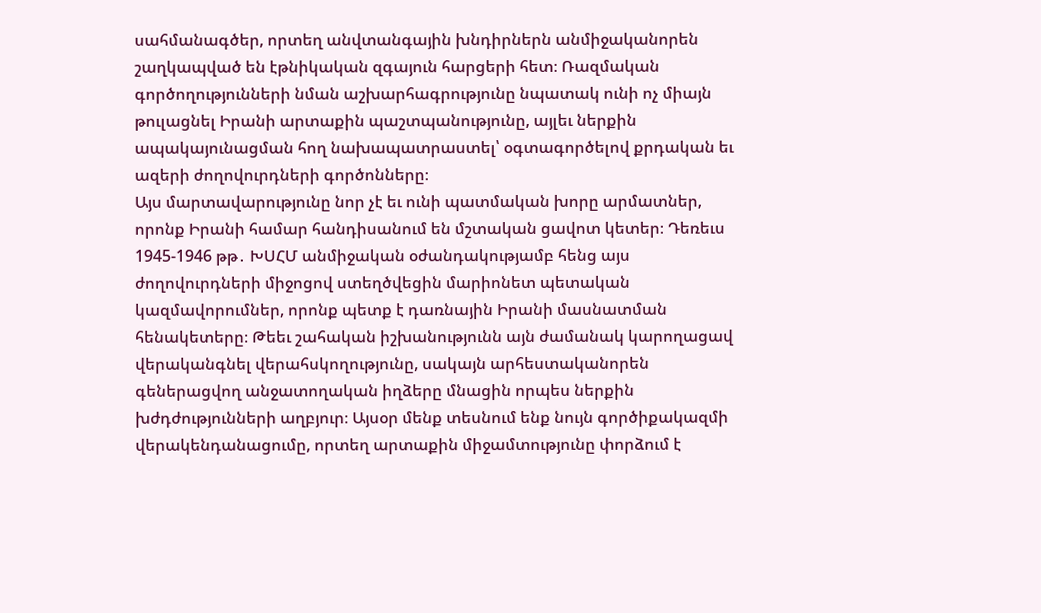սահմանագծեր, որտեղ անվտանգային խնդիրներն անմիջականորեն շաղկապված են էթնիկական զգայուն հարցերի հետ։ Ռազմական գործողությունների նման աշխարհագրությունը նպատակ ունի ոչ միայն թուլացնել Իրանի արտաքին պաշտպանությունը, այլեւ ներքին ապակայունացման հող նախապատրաստել՝ օգտագործելով քրդական եւ ազերի ժողովուրդների գործոնները։
Այս մարտավարությունը նոր չէ եւ ունի պատմական խորը արմատներ, որոնք Իրանի համար հանդիսանում են մշտական ցավոտ կետեր։ Դեռեւս 1945-1946 թթ․ ԽՍՀՄ անմիջական օժանդակությամբ հենց այս ժողովուրդների միջոցով ստեղծվեցին մարիոնետ պետական կազմավորումներ, որոնք պետք է դառնային Իրանի մասնատման հենակետերը։ Թեեւ շահական իշխանությունն այն ժամանակ կարողացավ վերականգնել վերահսկողությունը, սակայն արհեստականորեն գեներացվող անջատողական իղձերը մնացին որպես ներքին խժդժությունների աղբյուր։ Այսօր մենք տեսնում ենք նույն գործիքակազմի վերակենդանացումը, որտեղ արտաքին միջամտությունը փորձում է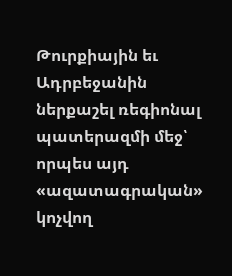Թուրքիային եւ Ադրբեջանին ներքաշել ռեգիոնալ պատերազմի մեջ՝ որպես այդ «ազատագրական» կոչվող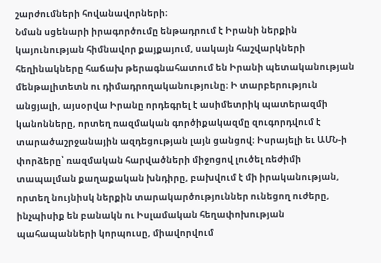շարժումների հովանավորների։
Նման սցենարի իրագործումը ենթադրում է Իրանի ներքին կայունության հիմնավոր քայքայում, սակայն հաշվարկների հեղինակները հաճախ թերագնահատում են Իրանի պետականության մենթալիտետն ու դիմադրողականությունը։ Ի տարբերություն անցյալի, այսօրվա Իրանը որդեգրել է ասիմետրիկ պատերազմի կանոնները, որտեղ ռազմական գործիքակազմը զուգորդվում է տարածաշրջանային ազդեցության լայն ցանցով։ Իսրայելի եւ ԱՄՆ-ի փորձերը՝ ռազմական հարվածների միջոցով լուծել ռեժիմի տապալման քաղաքական խնդիրը, բախվում է մի իրականության, որտեղ նույնիսկ ներքին տարակարծություններ ունեցող ուժերը, ինչպիսիք են բանակն ու Իսլամական հեղափոխության պահապանների կորպուսը, միավորվում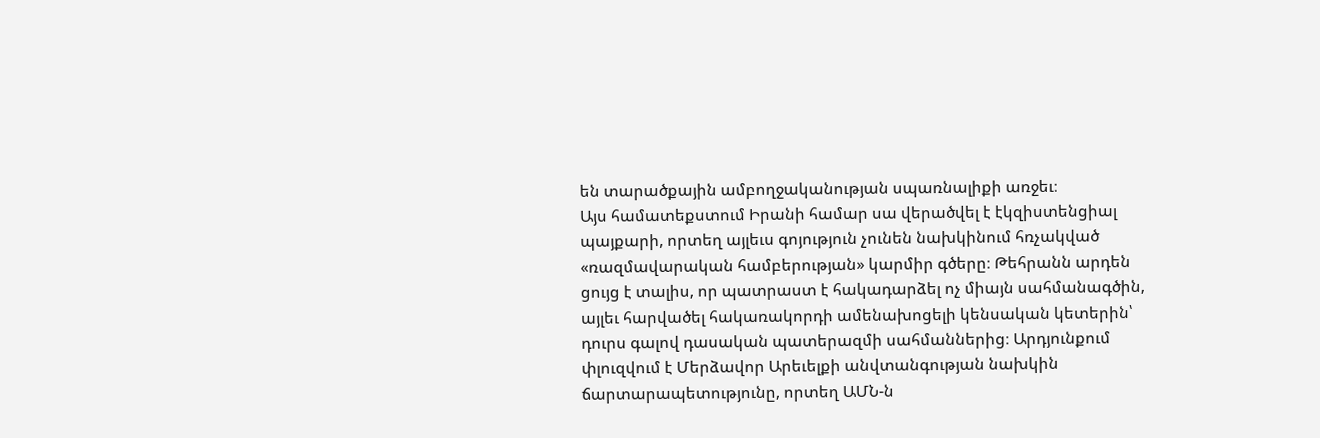են տարածքային ամբողջականության սպառնալիքի առջեւ։
Այս համատեքստում Իրանի համար սա վերածվել է էկզիստենցիալ պայքարի, որտեղ այլեւս գոյություն չունեն նախկինում հռչակված «ռազմավարական համբերության» կարմիր գծերը։ Թեհրանն արդեն ցույց է տալիս, որ պատրաստ է հակադարձել ոչ միայն սահմանագծին, այլեւ հարվածել հակառակորդի ամենախոցելի կենսական կետերին՝ դուրս գալով դասական պատերազմի սահմաններից։ Արդյունքում փլուզվում է Մերձավոր Արեւելքի անվտանգության նախկին ճարտարապետությունը, որտեղ ԱՄՆ-ն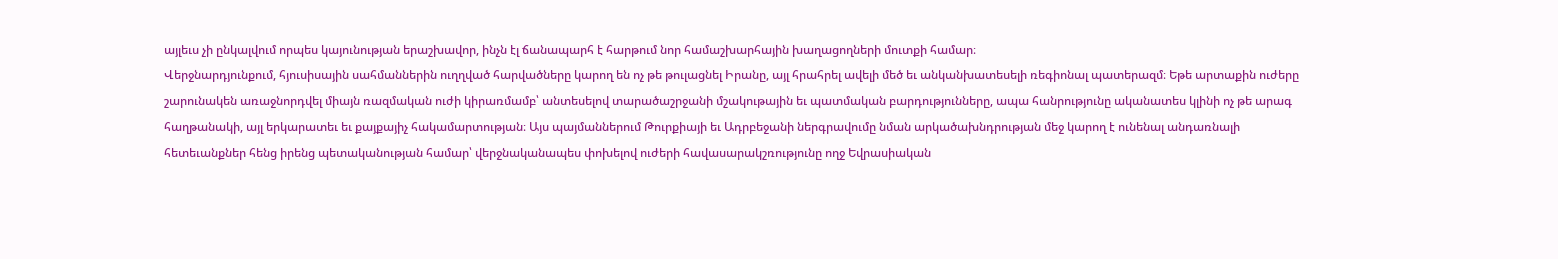այլեւս չի ընկալվում որպես կայունության երաշխավոր, ինչն էլ ճանապարհ է հարթում նոր համաշխարհային խաղացողների մուտքի համար։
Վերջնարդյունքում, հյուսիսային սահմաններին ուղղված հարվածները կարող են ոչ թե թուլացնել Իրանը, այլ հրահրել ավելի մեծ եւ անկանխատեսելի ռեգիոնալ պատերազմ։ Եթե արտաքին ուժերը շարունակեն առաջնորդվել միայն ռազմական ուժի կիրառմամբ՝ անտեսելով տարածաշրջանի մշակութային եւ պատմական բարդությունները, ապա հանրությունը ականատես կլինի ոչ թե արագ հաղթանակի, այլ երկարատեւ եւ քայքայիչ հակամարտության։ Այս պայմաններում Թուրքիայի եւ Ադրբեջանի ներգրավումը նման արկածախնդրության մեջ կարող է ունենալ անդառնալի հետեւանքներ հենց իրենց պետականության համար՝ վերջնականապես փոխելով ուժերի հավասարակշռությունը ողջ Եվրասիական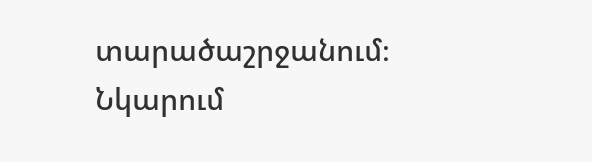տարածաշրջանում։
Նկարում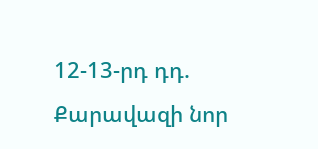12-13-րդ դդ. Քարավազի նոր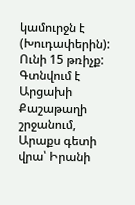կամուրջն է (Խուդափերին): Ունի 15 թռիչք: Գտնվում է Արցախի Քաշաթաղի շրջանում, Արաքս գետի վրա՝ Իրանի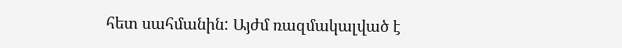հետ սահմանին: Այժմ ռազմակալված է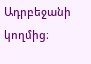Ադրբեջանի կողմից։